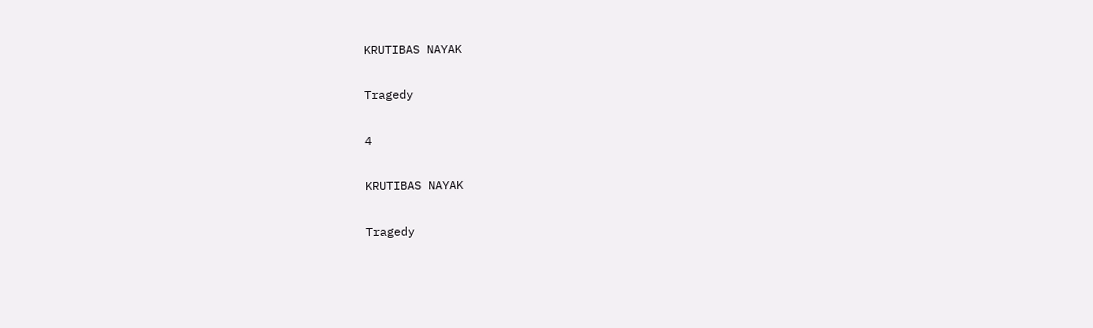KRUTIBAS NAYAK

Tragedy

4

KRUTIBAS NAYAK

Tragedy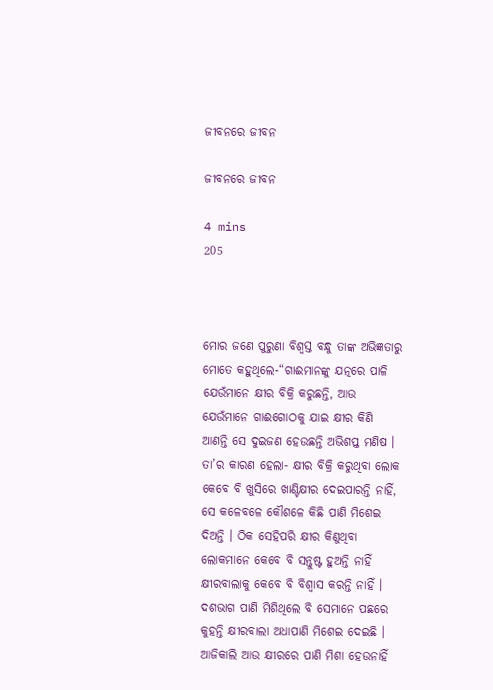ଜୀବନରେ ଜୀବନ

ଜୀବନରେ ଜୀବନ

4 mins
205



ମୋର ଜଣେ ପୁରୁଣା ବିଶ୍ଵସ୍ତ ବନ୍ଧୁ ତାଙ୍କ ଅଭିଜ୍ଞତାରୁ ମୋତେ କହୁଥିଲେ-“ଗାଈମାନଙ୍କୁ ଯତ୍ନରେ ପାଳି ଯେଉଁମାନେ କ୍ଷୀର ବିକ୍ରି କରୁଛନ୍ତି, ଆଉ ଯେଉଁମାନେ ଗାଈଗୋଠକୁ ଯାଇ କ୍ଷୀର କିଣି ଆଣନ୍ତି ସେ ଦୁଇଜଣ ହେଉଛନ୍ତି ଅଭିଶପ୍ତ ମଣିଷ । ତା’ର କାରଣ ହେଲା- କ୍ଷୀର ବିକ୍ରି କରୁଥିବା ଲୋକ କେବେ ବି ଖୁସିରେ ଖାଣ୍ଟିକ୍ଷୀର ଦେଇପାରନ୍ତି ନାହିଁ, ସେ କଳେବଳେ କୌଶଳେ କିଛି ପାଣି ମିଶେଇ ଦିଅନ୍ତି । ଠିକ ସେହିପରି କ୍ଷୀର କିଣୁଥିବା ଲୋକମାନେ କେବେ ବି ସନ୍ତୁଷ୍ଟ ହୁଅନ୍ତି ନାହିଁ କ୍ଷୀରବାଲାକୁ କେବେ ବି ବିଶ୍ଵାସ କରନ୍ତି ନାହିଁ । ଦଶଭାଗ ପାଣି ମିଶିଥିଲେ ବି ସେମାନେ ପଛରେ କୁହନ୍ତି କ୍ଷୀରବାଲା ଅଧାପାଣି ମିଶେଇ ଦେଇଛି । ଆଜିକାଲି ଆଉ କ୍ଷୀରରେ ପାଣି ମିଶା ହେଉନାହିଁ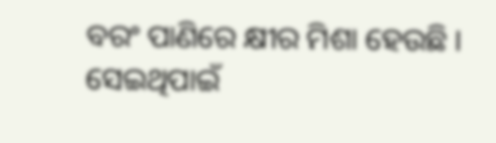ବରଂ ପାଣିରେ କ୍ଷୀର ମିଶା ହେଉଛି । ସେଇଥିପାଇଁ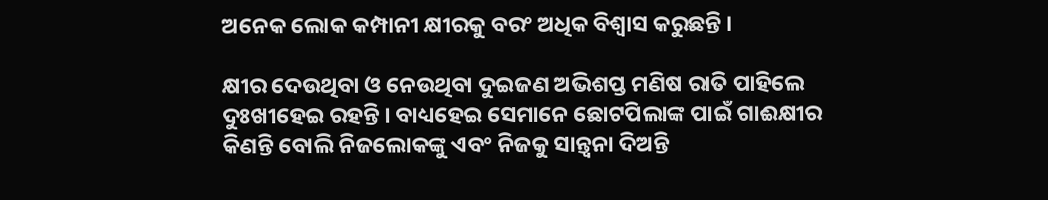ଅନେକ ଲୋକ କମ୍ପାନୀ କ୍ଷୀରକୁ ବରଂ ଅଧିକ ବିଶ୍ଵାସ କରୁଛନ୍ତି ।

କ୍ଷୀର ଦେଉଥିବା ଓ ନେଉଥିବା ଦୁଇଜଣ ଅଭିଶପ୍ତ ମଣିଷ ରାତି ପାହିଲେ ଦୁଃଖୀହେଇ ରହନ୍ତି । ବାଧ୍ୟହେଇ ସେମାନେ ଛୋଟପିଲାଙ୍କ ପାଇଁ ଗାଈକ୍ଷୀର କିଣନ୍ତି ବୋଲି ନିଜଲୋକଙ୍କୁ ଏବଂ ନିଜକୁ ସାନ୍ତ୍ଵନା ଦିଅନ୍ତି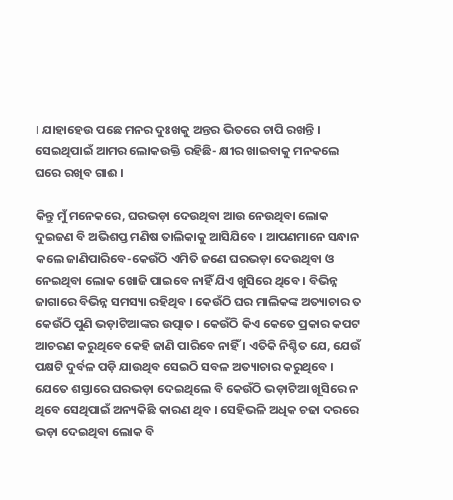। ଯାହାହେଉ ପଛେ ମନର ଦୁଃଖକୁ ଅନ୍ତର ଭିତରେ ଚାପି ରଖନ୍ତି । ସେଇଥିପାଇଁ ଆମର ଲୋକଉକ୍ତି ରହିଛି- କ୍ଷୀର ଖାଇବାକୁ ମନକଲେ ଘରେ ରଖିବ ଗାଈ ।

କିନ୍ତୁ ମୁଁ ମନେକରେ, ଘରଭଡ଼ା ଦେଉଥିବା ଆଉ ନେଉଥିବା ଲୋକ ଦୁଇଜଣ ବି ଅଭିଶପ୍ତ ମଣିଷ ତାଲିକାକୁ ଆସିଯିବେ । ଆପଣମାନେ ସନ୍ଧାନ କଲେ ଜାଣିପାରିବେ-କେଉଁଠି ଏମିତି ଜଣେ ଘରଭଡ଼ା ଦେଉଥିବା ଓ ନେଇଥିବା ଲୋକ ଖୋଜି ପାଇବେ ନାହିଁ ଯିଏ ଖୁସିରେ ଥିବେ । ବିଭିନ୍ନ ଜାଗାରେ ବିଭିନ୍ନ ସମସ୍ୟା ରହିଥିବ । କେଉଁଠି ଘର ମାଲିକଙ୍କ ଅତ୍ୟାଚାର ତ କେଉଁଠି ପୁଣି ଭଡ଼ାଟିଆଙ୍କର ଉତ୍ପାତ । କେଉଁଠି କିଏ କେତେ ପ୍ରକାର କପଟ ଆଚରଣ କରୁଥିବେ କେହି ଜାଣି ପାରିବେ ନାହିଁ । ଏତିକି ନିଶ୍ଚିତ ଯେ, ଯେଉଁ ପକ୍ଷଟି ଦୁର୍ବଳ ପଡ଼ି ଯାଉଥିବ ସେଇଠି ସବଳ ଅତ୍ୟାଚାର କରୁଥିବେ । ଯେତେ ଶସ୍ତାରେ ଘରଭଡ଼ା ଦେଇଥିଲେ ବି କେଉଁଠି ଭଡ଼ାଟିଆ ଖୂସିରେ ନ ଥିବେ ସେଥିପାଇଁ ଅନ୍ୟକିଛି କାରଣ ଥିବ । ସେହିଭଳି ଅଧିକ ଚଢା ଦରରେ ଭଡ଼ା ଦେଇଥିବା ଲୋକ ବି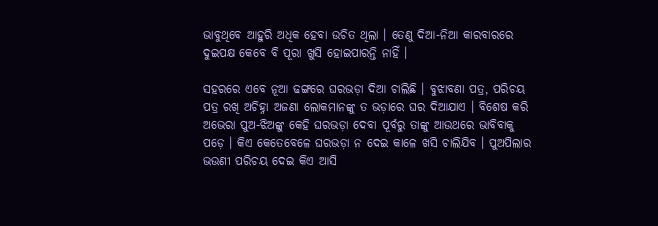ଭାବୁଥିବେ ଆହୁରି ଅଧିକ ହେବା ଉଚିତ ଥିଲା । ତେଣୁ ଦିଆ-ନିଆ କାରବାରରେ ଦୁଇପକ୍ଷ କେବେ ବି ପୂରା ଖୁସି ହୋଇପାରନ୍ତି ନାହିଁ ।

ସହରରେ ଏବେ ନୂଆ ଢଙ୍ଗରେ ଘରଭଡ଼ା ଦିଆ ଚାଲିଛି । ବୁଝାବଣା ପତ୍ର, ପରିଚୟ ପତ୍ର ରଖି ଅଚିହ୍ନା ଅଜଣା ଲୋକମାନଙ୍କୁ ତ ଭଡ଼ାରେ ଘର ଦିଆଯାଏ । ବିଶେଷ କରି ଅଭେରା ପୁଅ-ଝିଅଙ୍କୁ କେହି ଘରଭଡ଼ା ଦେବା ପୂର୍ବରୁ ତାଙ୍କୁ ଆଉଥରେ ଭାବିବାକୁ ପଡ଼େ । କିଏ କେତେବେଳେ ଘରଭଡ଼ା ନ ଦେଇ କାଳେ ଖସି ଚାଲିଯିବ । ପୁଅପିଲାର ଭଉଣୀ ପରିଚୟ ଦେଇ କିଏ ଆସି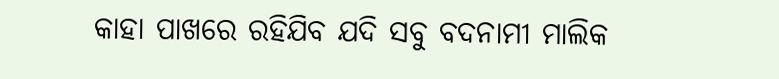କାହା ପାଖରେ ରହିଯିବ ଯଦି ସବୁ ବଦନାମୀ ମାଲିକ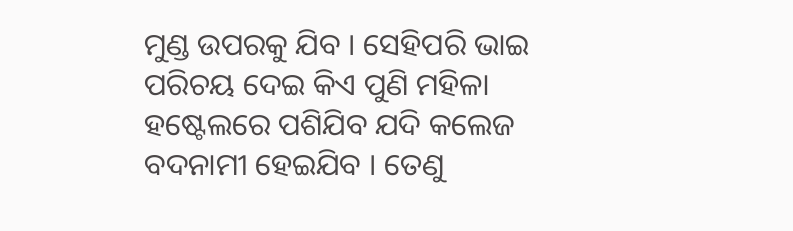ମୁଣ୍ଡ ଉପରକୁ ଯିବ । ସେହିପରି ଭାଇ ପରିଚୟ ଦେଇ କିଏ ପୁଣି ମହିଳା ହଷ୍ଟେଲରେ ପଶିଯିବ ଯଦି କଲେଜ ବଦନାମୀ ହେଇଯିବ । ତେଣୁ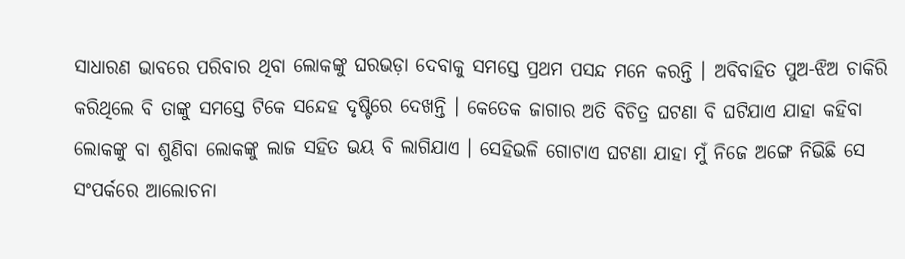ସାଧାରଣ ଭାବରେ ପରିବାର ଥିବା ଲୋକଙ୍କୁ ଘରଭଡ଼ା ଦେବାକୁ ସମସ୍ତେ ପ୍ରଥମ ପସନ୍ଦ ମନେ କରନ୍ତି । ଅବିବାହିତ ପୁଅ-ଝିଅ ଚାକିରି କରିଥିଲେ ବି ତାଙ୍କୁ ସମସ୍ତେ ଟିକେ ସନ୍ଦେହ ଦୃଷ୍ଟିରେ ଦେଖନ୍ତି । କେତେକ ଜାଗାର ଅତି ବିଚିତ୍ର ଘଟଣା ବି ଘଟିଯାଏ ଯାହା କହିବା ଲୋକଙ୍କୁ ବା ଶୁଣିବା ଲୋକଙ୍କୁ ଲାଜ ସହିତ ଭୟ ବି ଲାଗିଯାଏ । ସେହିଭଳି ଗୋଟାଏ ଘଟଣା ଯାହା ମୁଁ ନିଜେ ଅଙ୍ଗେ ନିଭିଛି ସେ ସଂପର୍କରେ ଆଲୋଚନା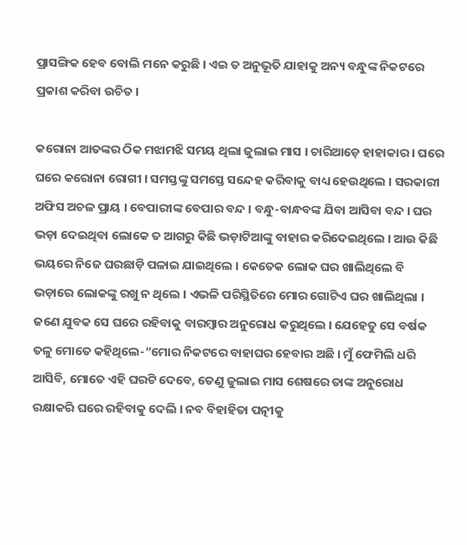ପ୍ରାସଙ୍ଗିକ ହେବ ବୋଲି ମନେ କରୁଛି । ଏଇ ତ ଅନୁଭୂତି ଯାହାକୁ ଅନ୍ୟ ବନ୍ଧୁଙ୍କ ନିକଟରେ ପ୍ରକାଶ କରିବା ଉଚିତ ।

କରୋନା ଆତଙ୍କର ଠିକ ମଝାମଝି ସମୟ ଥିଲା ଜୁଲାଇ ମାସ । ଚାରିଆଡ଼େ ହାହାକାର । ଘରେ ଘରେ କରୋନା ରୋଗୀ । ସମସ୍ତଙ୍କୁ ସମସ୍ତେ ସନ୍ଦେହ କରିବାକୁ ବାଧ୍ୟ ହେଉଥିଲେ । ସରକାରୀ ଅଫିସ ଅଚଳ ପ୍ରାୟ । ବେପାରୀଙ୍କ ବେପାର ବନ୍ଦ । ବନ୍ଧୁ-ବାନ୍ଧବଙ୍କ ଯିବା ଆସିବା ବନ୍ଦ । ଘର ଭଡ଼ା ଦେଇଥିବା ଲୋକେ ତ ଆଗରୁ କିଛି ଭଡ଼ାଟିଆଙ୍କୁ ବାହାର କରିଦେଇଥିଲେ । ଆଉ କିଛି ଭୟରେ ନିଜେ ଘରଛାଡ଼ି ପଳାଇ ଯାଇଥିଲେ । କେତେକ ଲୋକ ଘର ଖାଲିଥିଲେ ବି ଭଡ଼ାରେ ଲୋକଙ୍କୁ ରଖୁ ନ ଥିଲେ । ଏଭଳି ପରିସ୍ଥିତିରେ ମୋର ଗୋଟିଏ ଘର ଖାଲିଥିଲା । ଜଣେ ଯୁବକ ସେ ଘରେ ରହିବାକୁ ବାରମ୍ବାର ଅନୁରୋଧ କରୁଥିଲେ । ଯେହେତୁ ସେ ବର୍ଷକ ତଳୁ ମୋତେ କହିଥିଲେ-“ମୋର ନିକଟରେ ବାହାଘର ହେବାର ଅଛି । ମୁଁ ଫେମିଲି ଧରି ଆସିବି, ମୋତେ ଏହି ଘରଟି ଦେବେ, ତେଣୁ ଜୁଲାଇ ମାସ ଶେଷରେ ତାଙ୍କ ଅନୁରୋଧ ରକ୍ଷାକରି ଘରେ ରହିବାକୁ ଦେଲି । ନବ ବିହାହିତା ପତ୍ନୀକୁ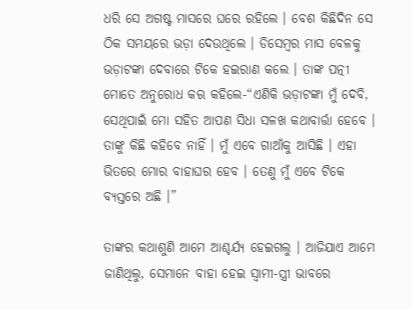ଧରି ସେ ଅଗଷ୍ଟ ମାସରେ ଘରେ ରହିଲେ । ବେଶ କିଛିଦିନ ସେ ଠିକ ସମୟରେ ଭଡ଼ା ଦେଉଥିଲେ । ଡିସେମ୍ବର ମାସ ବେଳକୁ ଭଡ଼ାଟଙ୍କା ଦେବାରେ ଟିକେ ହଇରାଣ କଲେ । ତାଙ୍କ ପତ୍ନୀ ମୋତେ ଅନୁରୋଧ କଋ କହିଲେ-“ଏଣିକି ଭଡ଼ାଟଙ୍କା ମୁଁ ଦେବି, ସେଥିପାଇଁ ମୋ ସହିତ ଆପଣ ସିଧା ସଳଖ କଥାବାର୍ତ୍ତା ହେବେ । ତାଙ୍କୁ କିଛି କହିବେ ନାହିଁ । ମୁଁ ଏବେ ଗାଆଁକୁ ଆସିଛି । ଏହା ଭିତରେ ମୋର ବାହାଘର ହେବ । ତେଣୁ ମୁଁ ଏବେ ଟିକେ ବ୍ୟସ୍ତରେ ଅଛି ।”

ତାଙ୍କର କଥାଶୁଣି ଆମେ ଆଶ୍ଚର୍ଯ୍ୟ ହେଇଗଲୁ । ଆଜିଯାଏ ଆମେ ଜାଣିଥିଲୁ, ସେମାନେ ବାହା ହେଇ ସ୍ଵାମୀ-ସ୍ତ୍ରୀ ଭାବରେ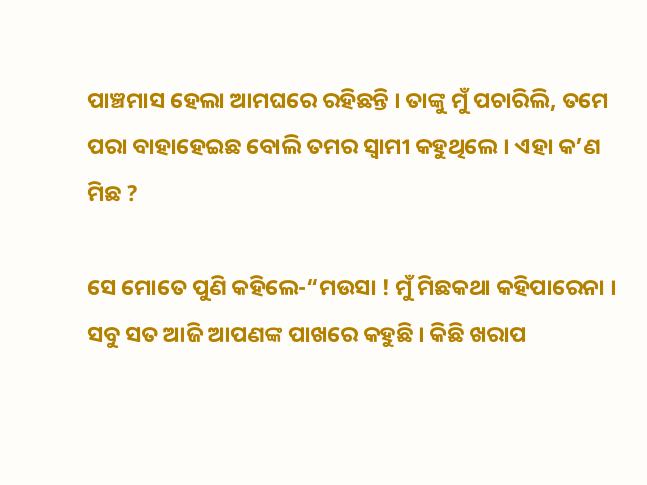ପାଞ୍ଚମାସ ହେଲା ଆମଘରେ ରହିଛନ୍ତି । ତାଙ୍କୁ ମୁଁ ପଚାରିଲି, ତମେ ପରା ବାହାହେଇଛ ବୋଲି ତମର ସ୍ଵାମୀ କହୁଥିଲେ । ଏହା କ’ଣ ମିଛ ?

ସେ ମୋତେ ପୁଣି କହିଲେ-“ମଉସା ! ମୁଁ ମିଛକଥା କହିପାରେନା । ସବୁ ସତ ଆଜି ଆପଣଙ୍କ ପାଖରେ କହୁଛି । କିଛି ଖରାପ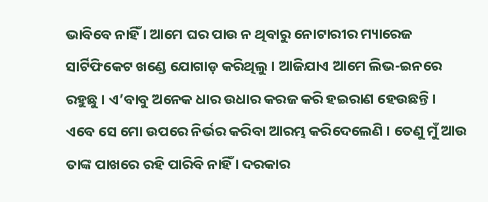ଭାବିବେ ନାହିଁ । ଆମେ ଘର ପାଉ ନ ଥିବାରୁ ନୋଟାରୀର ମ୍ୟାରେଜ ସାର୍ଟିଫିକେଟ ଖଣ୍ଡେ ଯୋଗାଡ଼ କରିଥିଲୁ । ଆଜିଯାଏ ଆମେ ଲିଭ-ଇନରେ ରହୁଛୁ । ଏ’ବାବୁ ଅନେକ ଧାର ଉଧାର କରଜ କରି ହଇରାଣ ହେଉଛନ୍ତି । ଏବେ ସେ ମୋ ଉପରେ ନିର୍ଭର କରିବା ଆରମ୍ଭ କରିଦେଲେଣି । ତେଣୁ ମୁଁ ଆଉ ତାଙ୍କ ପାଖରେ ରହି ପାରିବି ନାହିଁ । ଦରକାର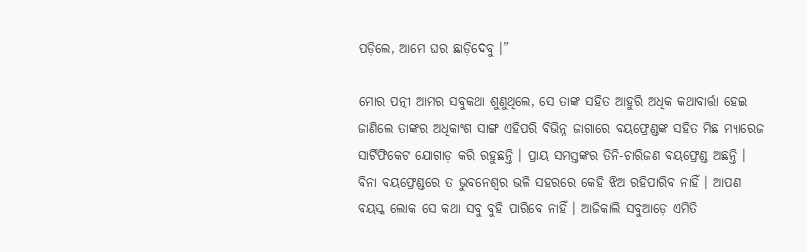ପଡ଼ିଲେ, ଆମେ ଘର ଛାଡ଼ିଦେବୁ ।”

ମୋର ପତ୍ନୀ ଆମର ସବୁକଥା ଶୁଣୁଥିଲେ, ସେ ତାଙ୍କ ସହିତ ଆହୁରି ଅଧିକ କଥାବାର୍ତ୍ତା ହେଇ ଜାଣିଲେ ତାଙ୍କର ଅଧିକାଂଶ ସାଙ୍ଗ ଏହିପରି ବିଭିନ୍ନ ଜାଗାରେ ବୟଫ୍ରେଣ୍ଡଙ୍କ ସହିତ ମିଛ ମ୍ୟାରେଜ ସାର୍ଟିଫିକେଟ ଯୋଗାଡ଼ କରି ରହୁଛନ୍ତି । ପ୍ରାୟ ସମସ୍ତଙ୍କର ତିନି-ଚାରିଜଣ ବୟଫ୍ରେଣ୍ଡ ଅଛନ୍ତି । ବିନା ବୟଫ୍ରେଣ୍ଡରେ ତ ଭୁବନେଶ୍ଵର ଭଳି ସହରରେ କେହି ଝିଅ ରହିପାରିବ ନାହିଁ । ଆପଣ ବୟସ୍କ ଲୋକ ସେ କଥା ସବୁ ବୁହି ପାରିବେ ନାହିଁ । ଆଜିକାଲି ସବୁଆଡ଼େ ଏମିତି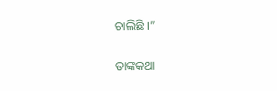ଚାଲିଛି ।”

ତାଙ୍କକଥା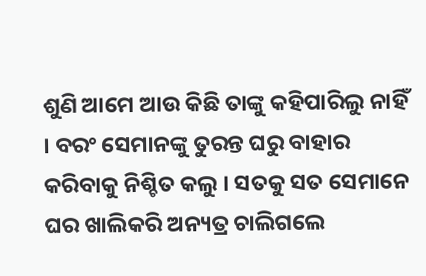ଶୁଣି ଆମେ ଆଉ କିଛି ତାଙ୍କୁ କହିପାରିଲୁ ନାହିଁ । ବରଂ ସେମାନଙ୍କୁ ତୁରନ୍ତ ଘରୁ ବାହାର କରିବାକୁ ନିଶ୍ଚିତ କଲୁ । ସତକୁ ସତ ସେମାନେ ଘର ଖାଲିକରି ଅନ୍ୟତ୍ର ଚାଲିଗଲେ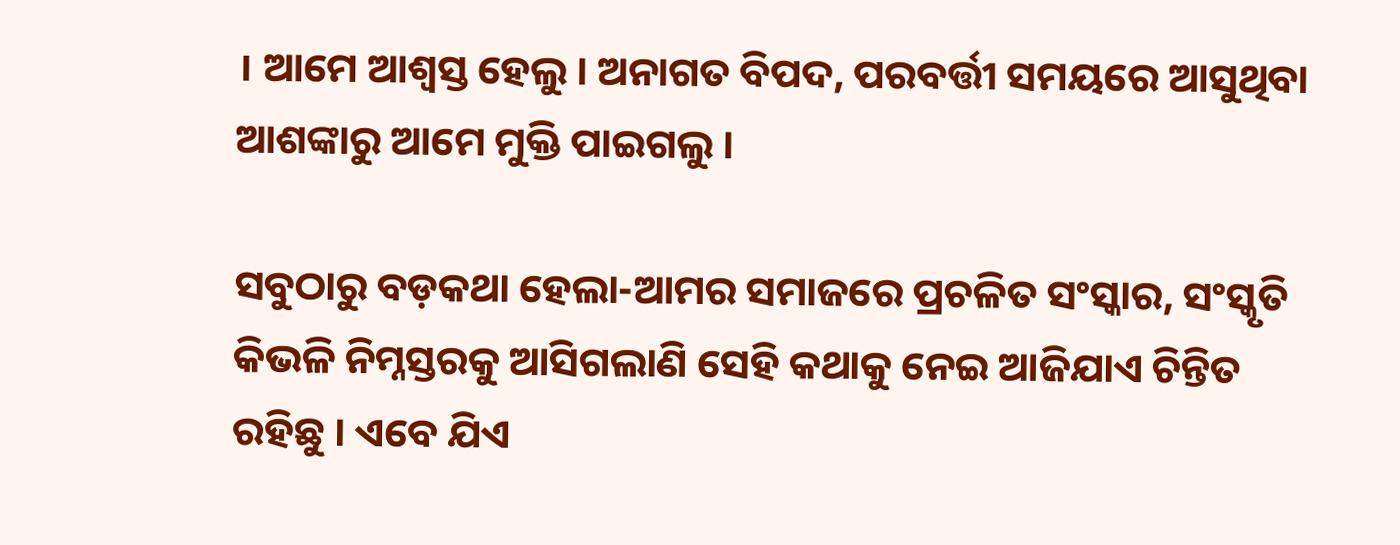। ଆମେ ଆଶ୍ଵସ୍ତ ହେଲୁ । ଅନାଗତ ବିପଦ, ପରବର୍ତ୍ତୀ ସମୟରେ ଆସୁଥିବା ଆଶଙ୍କାରୁ ଆମେ ମୁକ୍ତି ପାଇଗଲୁ ।

ସବୁଠାରୁ ବଡ଼କଥା ହେଲା-ଆମର ସମାଜରେ ପ୍ରଚଳିତ ସଂସ୍କାର, ସଂସ୍କୃତି କିଭଳି ନିମ୍ନସ୍ତରକୁ ଆସିଗଲାଣି ସେହି କଥାକୁ ନେଇ ଆଜିଯାଏ ଚିନ୍ତିତ ରହିଛୁ । ଏବେ ଯିଏ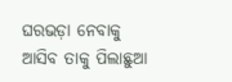ଘରଭଡ଼ା ନେବାକୁ ଆସିବ ତାକୁ ପିଲାଛୁଆ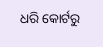ଧରି କୋର୍ଟରୁ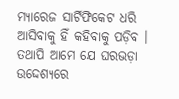ମ୍ୟାରେଜ ସାର୍ଟିଫିକେଟ ଧରି ଆସିବାକୁ ହିଁ କହିବାକୁ ପଡ଼ିବ । ତଥାପି ଆମେ ଯେ ଘରଭଡ଼ା ଉଦ୍ଦେଶ୍ୟରେ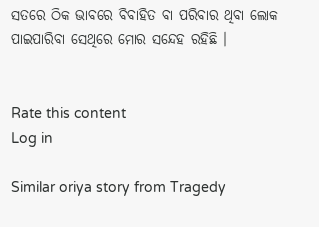ସତରେ ଠିକ ଭାବରେ ବିବାହିତ ବା ପରିବାର ଥିବା ଲୋକ ପାଇପାରିବା ସେଥିରେ ମୋର ସନ୍ଦେହ ରହିଛି ।


Rate this content
Log in

Similar oriya story from Tragedy